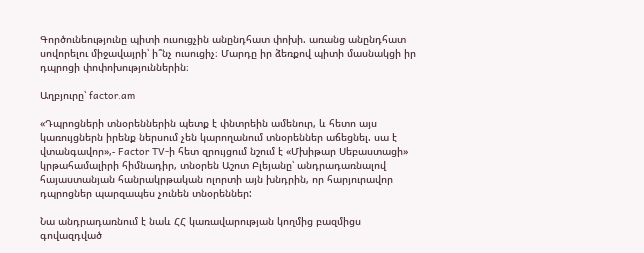Գործունեությունը պիտի ուսուցչին անընդհատ փոխի. առանց անընդհատ սովորելու միջավայրի՝ ի՞նչ ուսուցիչ։ Մարդը իր ձեռքով պիտի մասնակցի իր դպրոցի փոփոխություններին։

Աղբյուրը՝ factor.am

«Դպրոցների տնօրեններին պետք է փնտրեին ամենուր, և հետո այս կառույցներն իրենք ներսում չեն կարողանում տնօրեններ աճեցնել. սա է վտանգավոր»,- Factor TV-ի հետ զրույցում նշում է «Մխիթար Սեբաստացի» կրթահամալիրի հիմնադիր, տնօրեն Աշոտ Բլեյանը՝ անդրադառնալով հայաստանյան հանրակրթական ոլորտի այն խնդրին, որ հարյուրավոր դպրոցներ պարզապես չունեն տնօրեններ:

Նա անդրադառնում է նաև ՀՀ կառավարության կողմից բազմիցս գովազդված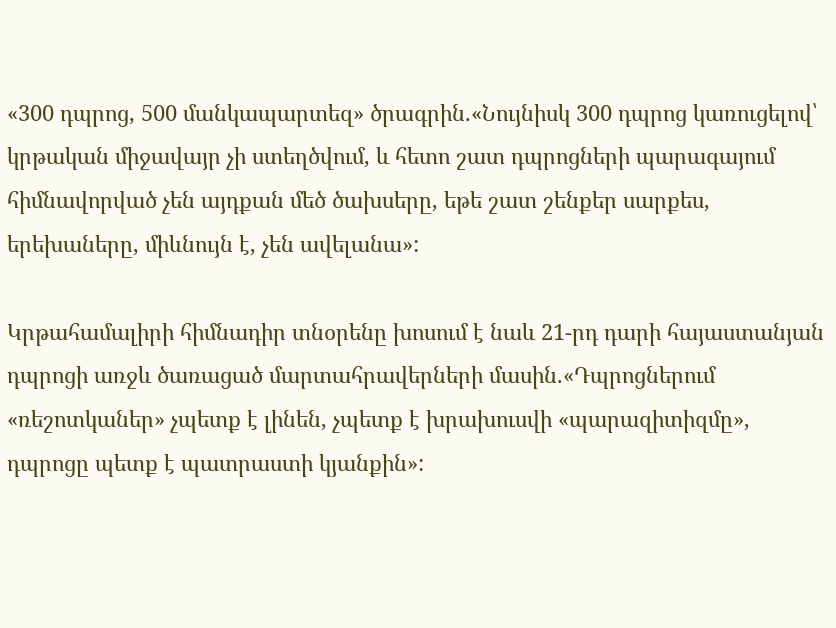«300 դպրոց, 500 մանկապարտեզ» ծրագրին.«Նույնիսկ 300 դպրոց կառուցելով՝ կրթական միջավայր չի ստեղծվում, և հետո շատ դպրոցների պարագայում հիմնավորված չեն այդքան մեծ ծախսերը, եթե շատ շենքեր սարքես, երեխաները, միևնույն է, չեն ավելանա»:

Կրթահամալիրի հիմնադիր տնօրենը խոսում է նաև 21-րդ դարի հայաստանյան դպրոցի առջև ծառացած մարտահրավերների մասին.«Դպրոցներում «ռեշոտկաներ» չպետք է լինեն, չպետք է խրախուսվի «պարազիտիզմը», դպրոցը պետք է պատրաստի կյանքին»: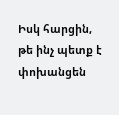Իսկ հարցին, թե ինչ պետք է փոխանցեն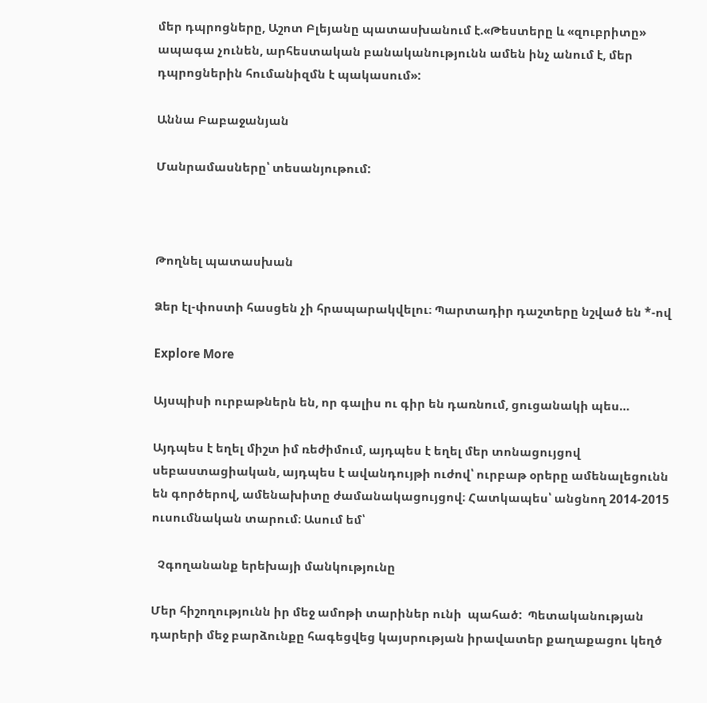մեր դպրոցները, Աշոտ Բլեյանը պատասխանում է.«Թեստերը և «զուբրիտը» ապագա չունեն, արհեստական բանականությունն ամեն ինչ անում է, մեր դպրոցներին հումանիզմն է պակասում»:

Աննա Բաբաջանյան

Մանրամասները՝ տեսանյութում:



Թողնել պատասխան

Ձեր էլ-փոստի հասցեն չի հրապարակվելու։ Պարտադիր դաշտերը նշված են *-ով

Explore More

Այսպիսի ուրբաթներն են, որ գալիս ու գիր են դառնում, ցուցանակի պես…

Այդպես է եղել միշտ իմ ռեժիմում, այդպես է եղել մեր տոնացույցով սեբաստացիական, այդպես է ավանդույթի ուժով՝ ուրբաթ օրերը ամենալեցունն են գործերով, ամենախիտը ժամանակացույցով։ Հատկապես՝ անցնող 2014-2015 ուսումնական տարում։ Ասում եմ՝

  Չգողանանք երեխայի մանկությունը

Մեր հիշողությունն իր մեջ ամոթի տարիներ ունի  պահած:  Պետականության դարերի մեջ բարձունքը հագեցվեց կայսրության իրավատեր քաղաքացու կեղծ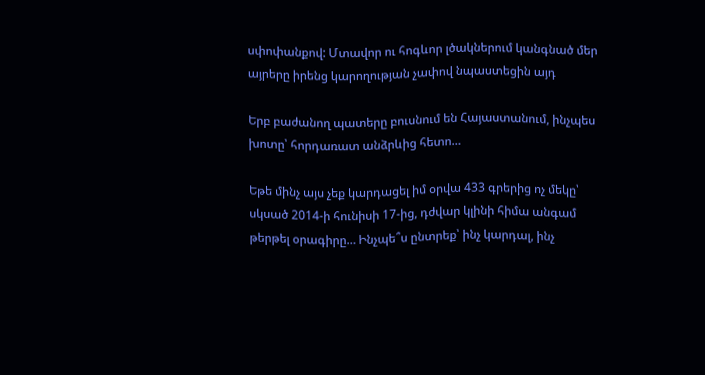սփոփանքով: Մտավոր ու հոգևոր լծակներում կանգնած մեր այրերը իրենց կարողության չափով նպաստեցին այդ

Երբ բաժանող պատերը բուսնում են Հայաստանում, ինչպես խոտը՝ հորդառատ անձրևից հետո…

Եթե մինչ այս չեք կարդացել իմ օրվա 433 գրերից ոչ մեկը՝ սկսած 2014-ի հունիսի 17-ից, դժվար կլինի հիմա անգամ թերթել օրագիրը… Ինչպե՞ս ընտրեք՝ ինչ կարդալ, ինչ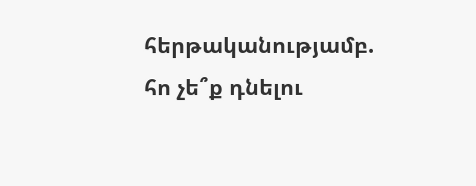հերթականությամբ. հո չե՞ք դնելու